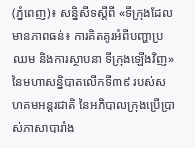(ភ្នំពេញ)៖ សន្និសីទស្តីពី «ទីក្រុងដែលមានភាពធន់៖ ការគិតគូរអំពីបញ្ហាប្រឈម និងការស្ថាបនា ទីក្រុងឡើងវិញ» នៃមហាសន្និបាតលើកទី៣៩ របស់សហគមអន្តរជាតិ នៃអភិបាលក្រុងប្រើប្រាស់ភាសាបារាំង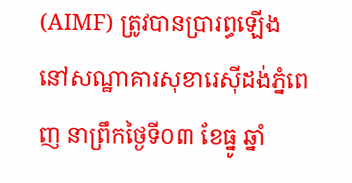(AIMF) ត្រូវបានប្រារព្ធឡើងនៅសណ្ឋាគារសុខារេស៊ីដង់ភ្នំពេញ នាព្រឹកថ្ងៃទី០៣ ខែធ្នូ ឆ្នាំ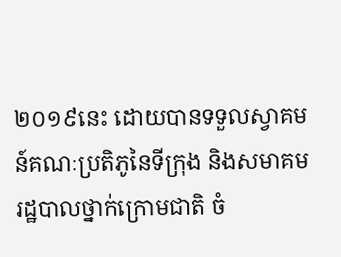២០១៩នេះ ដោយបានទទួលស្វាគមន៍គណៈប្រតិភូនៃទីក្រុង និងសមាគមរដ្ឋបាលថ្នាក់ក្រោមជាតិ ចំ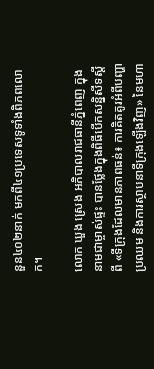នួន៤០២នាក់ មកពី៤១ប្រទេសទូទាំងពិភពលោក។

លោក ឃួង ស្រេង អភិបាលរាជធានីភ្នំពេញ ក្នុងនាមជាម្ចាស់ផ្ទះ បានថ្លែងក្នុងពិធីបើកសន្និសីទស្តីពី «ទីក្រុងដែលមានភាពធន់៖ ការគិតគូរអំពីបញ្ហាប្រឈម និងការស្ថាបនាទីក្រុងឡើងវិញ» នៃមហា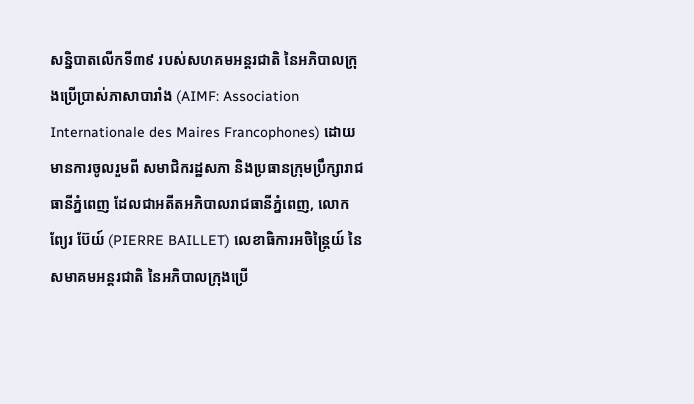សន្និបាតលើកទី៣៩ របស់សហគមអន្តរជាតិ នៃអភិបាលក្រុងប្រើប្រាស់ភាសាបារាំង (AIMF: Association Internationale des Maires Francophones) ដោយមានការចូលរួមពី សមាជិករដ្ឋសភា និងប្រធានក្រុមប្រឹក្សារាជធានីភ្នំពេញ ដែលជាអតីតអភិបាលរាជធានីភ្នំពេញ, លោក ព្យែរ ប៊ែយ៍ (PIERRE BAILLET) លេខាធិការអចិន្ត្រៃយ៍ នៃសមាគមអន្តរជាតិ នៃអភិបាលក្រុងប្រើ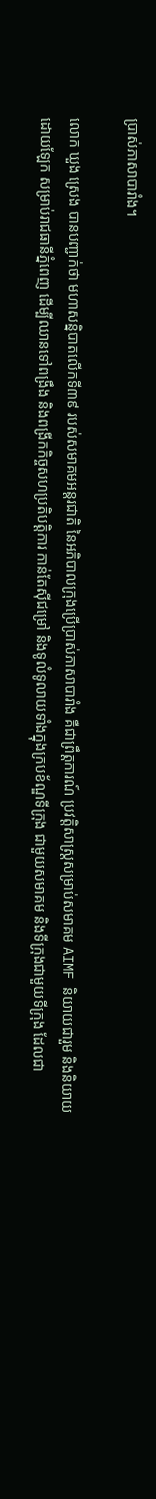ប្រាស់ភាសាបារាំង។

លោក ឃួង ស្រេង បានបញ្ជាក់ថា មហាសន្និបាតលើកទី៣៩ របស់សមាគមអន្តរជាតិ នៃអភិបាលក្រុងប្រើប្រាស់ភាសាបារាំង គឺជាព្រឹត្តការណ៍ ប្រវត្តិសាស្រ្តសម្រាប់សមាគម AIMF និយាយជារួម និងនិយាយដោយឡែក សម្រាប់រាជធានីភ្នំពេញ ដើម្បីឈានទៅពង្រឹង និងពង្រីកកិច្ចសហប្រតិបត្តិការ កាន់តែស៊ីជម្រៅ និងទូលំទូលាយទាំងក្នុងក្របខ័ណ្ឌទីក្រុង ជាមួយសមាគម និងទីក្រុងជាមួយទីក្រុង ដែលជា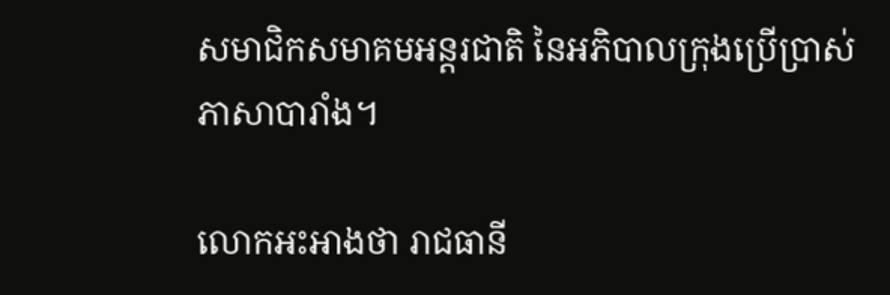សមាជិកសមាគមអន្តរជាតិ នៃអភិបាលក្រុងប្រើប្រាស់ភាសាបារាំង។

លោកអះអាងថា រាជធានី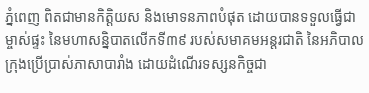ភ្នំពេញ ពិតជាមានកិត្តិយស និងមោទនភាពបំផុត ដោយបានទទួលធ្វើជាម្ចាស់ផ្ទះ នៃមហាសន្និបាតលើកទី៣៩ របស់សមាគមអន្តរជាតិ នៃអភិបាលក្រុងប្រើប្រាស់ភាសាបារាំង ដោយដំណើរទស្សនកិច្ចជា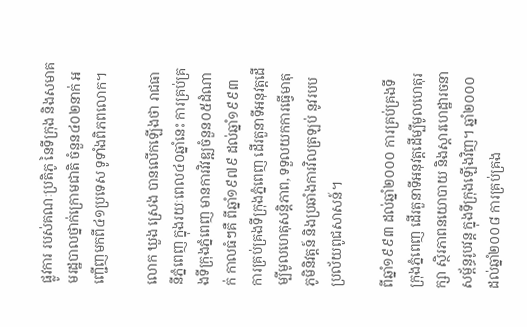ផ្លូវការ របស់គណៈប្រតិភូ នៃទីក្រុង និងសមាគមរដ្ឋបាលថ្នាក់ក្រោមជាតិ ចំនួន៤០២នាក់ អញ្ជើញមកពី៤១ប្រទេស ទូទាំងពិភពលោក។

លោក ឃួង ស្រេង បានលើកឡើងថា រាជធានីភ្នំពេញ ក្នុងរយៈពេល៤០ឆ្នាំនេះ ការគ្រប់គ្រងទីក្រុងភ្នំពេញ មានការវិវឌ្ឍចំនួន០៥ដំណាក់ កាលធំៗគឺ ពីឆ្នាំ១៩៧៩ ដល់ឆ្នាំ១៩៩៣ ការគ្រប់គ្រងទីក្រុងភ្នំពេញ ដើរតួនាទីអនុវត្តដើម្បីមូលហេតុសន្តិភាព, ទទួលយកការធ្វើមាតុភូមិនិវត្តន៍ និងប្រឆាំងការវិលត្រឡប់ នូវរបបប្រល័យពូជសាសន៍។

ពីឆ្នាំ១៩៩៣ ដល់ឆ្នាំ២០០០ ការគ្រប់គ្រងទីក្រុងភ្នំពេញ ដើរតួនាទីអនុវត្តដើម្បីមូលហេតុរក្សា ស្ថិរភាពនយោបាយ និងស្តារហេដ្ឋារចនាសម្ព័ន្ធរូបវន្ត ក្នុងទីក្រុងឡើងវិញ។ ឆ្នាំ២០០០ ដល់ឆ្នាំ២០០៨ ការគ្រប់គ្រង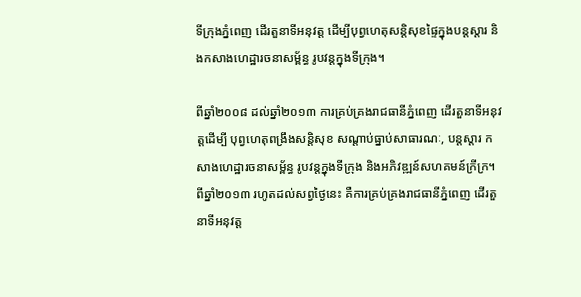ទីក្រុងភ្នំពេញ ដើរតួនាទីអនុវត្ត ដើម្បីបុព្វហេតុសន្តិសុខផ្ទៃក្នុងបន្តស្តារ និងកសាងហេដ្ឋារចនាសម្ព័ន្ធ រូបវន្តក្នុងទីក្រុង។

ពីឆ្នាំ២០០៨ ដល់ឆ្នាំ២០១៣ ការគ្រប់គ្រងរាជធានីភ្នំពេញ ដើរតួនាទីអនុវត្តដើម្បី បុព្វហេតុពង្រឹងសន្តិសុខ សណ្ដាប់ធ្នាប់សាធារណៈ, បន្តស្ដារ កសាងហេដ្ឋារចនាសម្ព័ន្ធ រូបវន្តក្នុងទីក្រុង និងអភិវឌ្ឍន៍សហគមន៍ក្រីក្រ។ ពីឆ្នាំ២០១៣ រហូតដល់សព្វថ្ងៃនេះ គឺការគ្រប់គ្រងរាជធានីភ្នំពេញ ដើរតួនាទីអនុវត្ត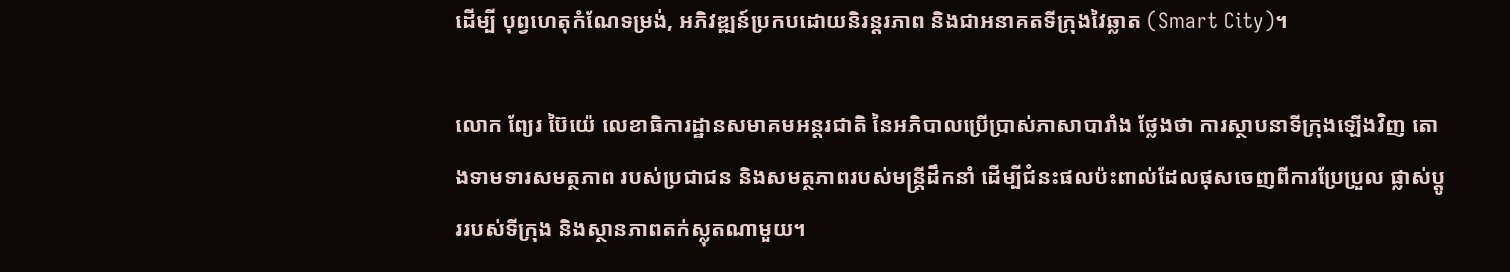ដើម្បី បុព្វហេតុកំណែទម្រង់, អភិវឌ្ឍន៍ប្រកបដោយនិរន្តរភាព និងជាអនាគតទីក្រុងវៃឆ្លាត (Smart City)។

លោក ព្យែរ ប៊ៃយ៉េ លេខាធិការដ្ឋានសមាគមអន្តរជាតិ នៃអភិបាលប្រើប្រាស់ភាសាបារាំង ថ្លែងថា ការស្ថាបនាទីក្រុងឡើងវិញ តោងទាមទារសមត្ថភាព របស់ប្រជាជន និងសមត្ថភាពរបស់មន្ត្រីដឹកនាំ ដើម្បីជំនះផលប៉ះពាល់ដែលផុសចេញពីការប្រែប្រួល ផ្លាស់ប្តូររបស់ទីក្រុង និងស្ថានភាពតក់ស្លុតណាមួយ។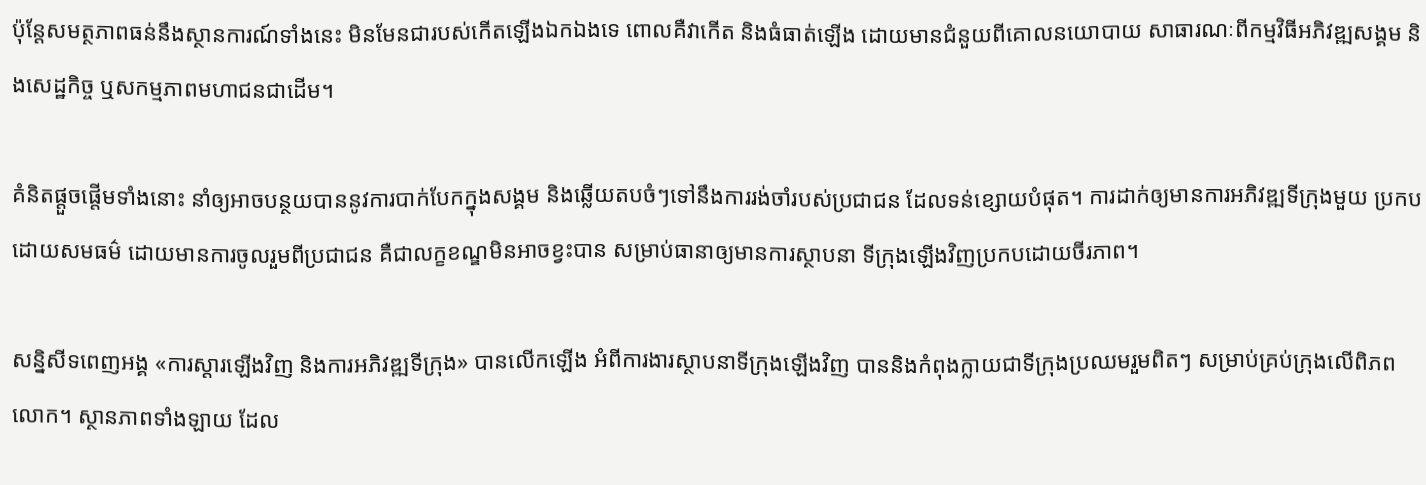ប៉ុន្តែសមត្ថភាពធន់នឹងស្ថានការណ៍ទាំងនេះ មិនមែនជារបស់កើតឡើងឯកឯងទេ ពោលគឺវាកើត និងធំធាត់ឡើង ដោយមានជំនួយពីគោលនយោបាយ សាធារណៈពីកម្មវិធីអភិវឌ្ឍសង្គម និងសេដ្ឋកិច្ច ឬសកម្មភាពមហាជនជាដើម។

គំនិតផ្តួចផ្តើមទាំងនោះ នាំឲ្យអាចបន្ថយបាននូវការបាក់បែកក្នុងសង្គម និងឆ្លើយតបចំៗទៅនឹងការរង់ចាំរបស់ប្រជាជន ដែលទន់ខ្សោយបំផុត។ ការដាក់ឲ្យមានការអភិវឌ្ឍទីក្រុងមួយ ប្រកបដោយសមធម៌ ដោយមានការចូលរួមពីប្រជាជន គឺជាលក្ខខណ្ឌមិនអាចខ្វះបាន សម្រាប់ធានាឲ្យមានការស្ថាបនា ទីក្រុងឡើងវិញប្រកបដោយចីរភាព។

សន្និសីទពេញអង្គ «ការស្តារឡើងវិញ និងការអភិវឌ្ឍទីក្រុង» បានលើកឡើង អំពីការងារស្ថាបនាទីក្រុងឡើងវិញ បាននិងកំពុងក្លាយជាទីក្រុងប្រឈមរួមពិតៗ សម្រាប់គ្រប់ក្រុងលើពិភពលោក។ ស្ថានភាពទាំងឡាយ ដែល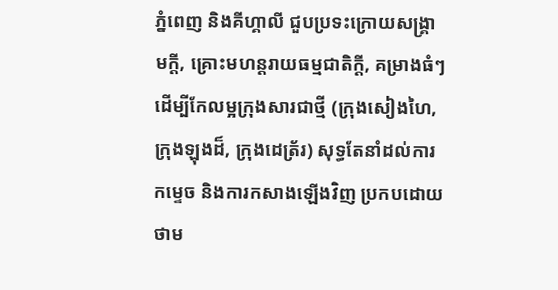ភ្នំពេញ និងគីហ្គាលី ជួបប្រទះក្រោយសង្គ្រាមក្តី, គ្រោះមហន្តរាយធម្មជាតិក្តី, គម្រាងធំៗ ដើម្បីកែលម្អក្រុងសារជាថ្មី (ក្រុងសៀងហៃ, ក្រុងឡុងដ៏, ក្រុងដេត្រ័រ) សុទ្ធតែនាំដល់ការកម្ទេច និងការកសាងឡើងវិញ ប្រកបដោយថាម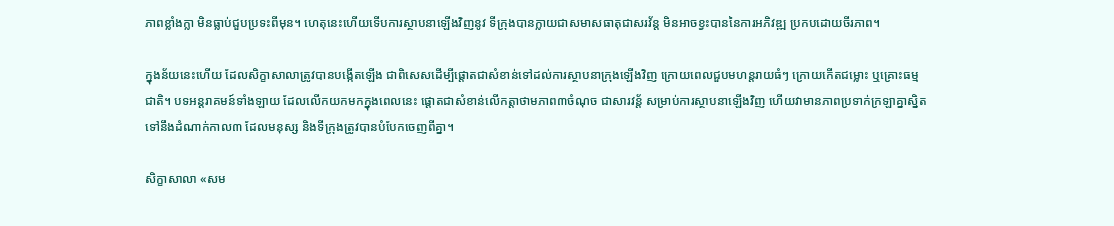ភាពខ្លាំងក្លា មិនធ្លាប់ជួបប្រទះពីមុន។ ហេតុនេះហើយទើបការស្ថាបនាឡើងវិញនូវ ទីក្រុងបានក្លាយជាសមាសធាតុជាសរវ័ន្ត មិនអាចខ្វះបាននៃការអភិវឌ្ឍ ប្រកបដោយចីរភាព។

ក្នុងន័យនេះហើយ ដែលសិក្ខាសាលាត្រូវបានបង្កើតឡើង ជាពិសេសដើម្បីផ្តោតជាសំខាន់ទៅដល់ការស្ថាបនាក្រុងឡើងវិញ ក្រោយពេលជួបមហន្តរាយធំៗ ក្រោយកើតជម្លោះ ឬគ្រោះធម្មជាតិ។ បទអន្តរាគមន៍ទាំងឡាយ ដែលលើកយកមកក្នុងពេលនេះ ផ្តោតជាសំខាន់លើកត្តាថាមភាព៣ចំណុច ជាសារវន្ត័ សម្រាប់ការស្ថាបនាឡើងវិញ ហើយវាមានភាពប្រទាក់ក្រឡាគ្នាស្និតទៅនឹងដំណាក់កាល៣ ដែលមនុស្ស និងទីក្រុងត្រូវបានបំបែកចេញពីគ្នា។

សិក្ខាសាលា «សម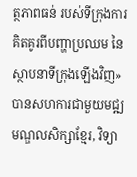ត្ថភាពធន់ របស់ទីក្រុងការគិតគូរពីបញ្ហាប្រឈម នៃស្ថាបនាទីក្រុងឡើងវិញ» បានសហការជាមួយមជ្ឍមណ្ឌលសិក្សាខ្មែរ, វិទ្យា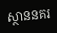ស្ថាននគរ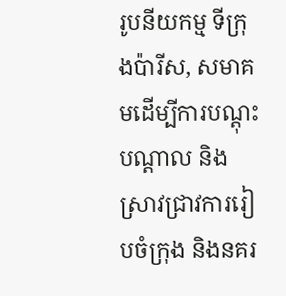រូបនីយកម្ម ទីក្រុងប៉ារីស, សមាគមដើម្បីការបណ្តុះបណ្តាល និងស្រាវជ្រាវការរៀបចំក្រុង និងនគរ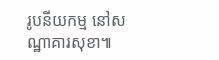រូបនីយកម្ម នៅសណ្ឋាគារសុខា៕